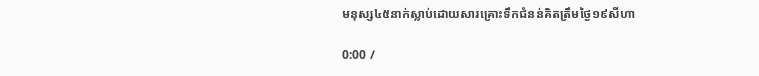មនុស្ស៤៥នាក់ស្លាប់ដោយសារគ្រោះទឹកជំនន់គិតត្រឹមថ្ងៃ១៩សីហា

0:00 /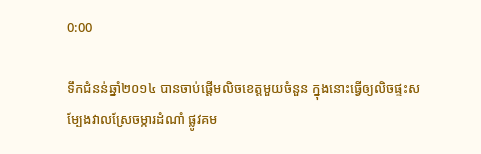0:00

ទឹកជំនន់ឆ្នាំ២០១៤ បានចាប់ផ្ដើមលិចខេត្តមួយចំនួន ក្នុងនោះធ្វើឲ្យលិចផ្ទះសម្បែងវាលស្រែចម្ការដំណាំ ផ្លូវគម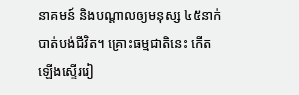នាគមន៍ និងបណ្ដាលឲ្យមនុស្ស ៤៥នាក់បាត់បង់ជីវិត។ គ្រោះធម្មជាតិនេះ កើតឡើងស្ទើររៀ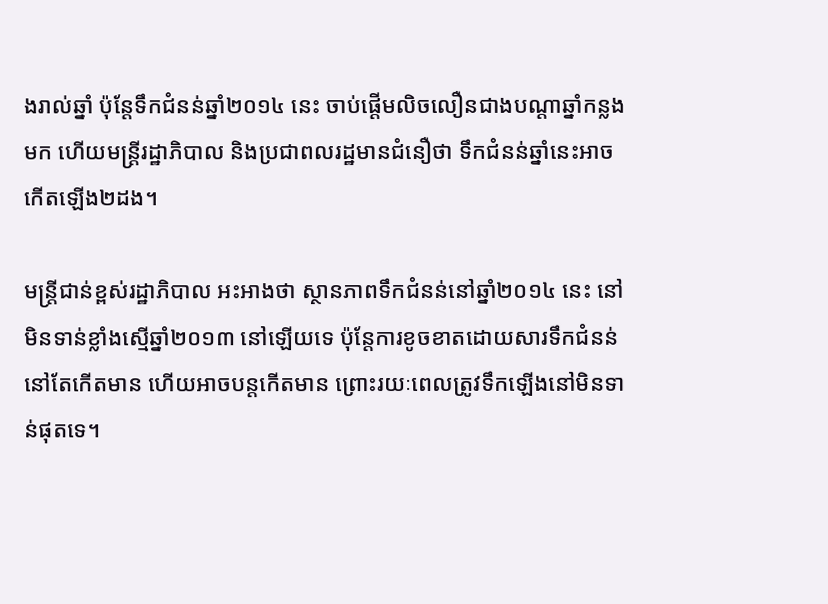ងរាល់ឆ្នាំ ប៉ុន្តែទឹកជំនន់ឆ្នាំ២០១៤ នេះ ចាប់ផ្ដើមលិចលឿនជាងបណ្ដាឆ្នាំកន្លងមក ហើយមន្ត្រីរដ្ឋាភិបាល និងប្រជាពលរដ្ឋមានជំនឿថា ទឹកជំនន់ឆ្នាំនេះអាចកើតឡើង២ដង។

មន្ត្រីជាន់ខ្ពស់រដ្ឋាភិបាល អះអាងថា ស្ថានភាពទឹកជំនន់នៅឆ្នាំ២០១៤ នេះ នៅមិនទាន់ខ្លាំងស្មើឆ្នាំ២០១៣ នៅឡើយទេ ប៉ុន្តែការខូចខាតដោយសារទឹកជំនន់នៅតែកើតមាន ហើយអាចបន្តកើតមាន ព្រោះរយៈពេលត្រូវទឹកឡើងនៅមិនទាន់ផុតទេ។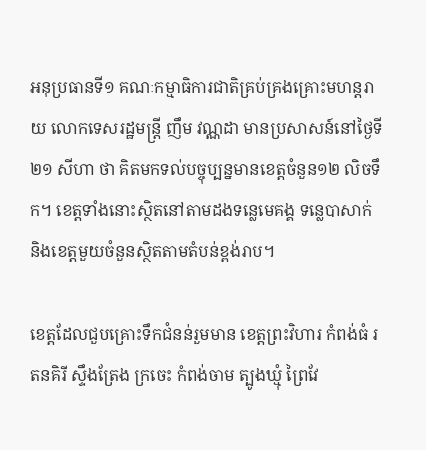អនុប្រធានទី១ គណៈកម្មាធិការជាតិគ្រប់គ្រងគ្រោះមហន្តរាយ លោកទេសរដ្ឋមន្ត្រី ញឹម វណ្ណដា មានប្រសាសន៍នៅថ្ងៃទី២១ សីហា ថា គិតមកទល់បច្ចុប្បន្នមានខេត្តចំនួន១២ លិចទឹក។ ខេត្តទាំងនោះស្ថិតនៅតាមដងទន្លេមេគង្គ ទន្លេបាសាក់ និងខេត្តមួយចំនួនស្ថិតតាមតំបន់ខ្ពង់រាប។

ខេត្តដែលជួបគ្រោះទឹកជំនន់រួមមាន ខេត្តព្រះវិហារ កំពង់ធំ រតនគិរី ស្ទឹងត្រែង ក្រចេះ កំពង់ចាម ត្បូងឃ្មុំ ព្រៃវែ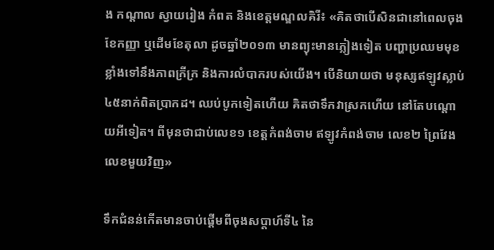ង កណ្ដាល ស្វាយរៀង កំពត និងខេត្តមណ្ឌលគិរី៖ «គិតថាបើសិនជានៅពេលចុងខែកញ្ញា ឬដើមខែតុលា ដូចឆ្នាំ២០១៣ មានព្យុះមានភ្លៀងទៀត បញ្ហាប្រឈមមុខខ្លាំងទៅនឹងភាពក្រីក្រ និងការលំបាករបស់យើង។ បើនិយាយថា មនុស្សឥឡូវស្លាប់ ៤៥នាក់ពិតប្រាកដ។ ឈប់បូកទៀតហើយ គិតថាទឹកវាស្រកហើយ នៅតែបណ្តោយអីទៀត។ ពីមុនថាជាប់លេខ១ ខេត្តកំពង់ចាម ឥឡូវកំពង់ចាម លេខ២ ព្រៃវែង លេខមួយវិញ»

ទឹកជំនន់កើតមានចាប់ផ្ដើមពីចុងសប្ដាហ៍ទី៤ នៃ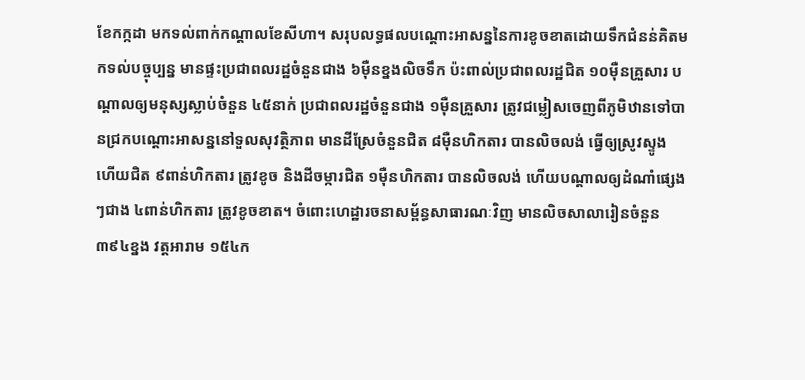ខែកក្កដា មកទល់ពាក់កណ្ដាលខែសីហា។ សរុបលទ្ធផលបណ្ដោះអាសន្ននៃការខូចខាតដោយទឹកជំនន់គិតមកទល់បច្ចុប្បន្ន មានផ្ទះប្រជាពលរដ្ឋចំនួនជាង ៦ម៉ឺនខ្នងលិចទឹក ប៉ះពាល់ប្រជាពលរដ្ឋជិត ១០ម៉ឺនគ្រួសារ បណ្ដាលឲ្យមនុស្សស្លាប់ចំនួន ៤៥នាក់ ប្រជាពលរដ្ឋចំនួនជាង ១ម៉ឺនគ្រួសារ ត្រូវជម្លៀសចេញពីភូមិឋានទៅបានជ្រកបណ្ដោះអាសន្ននៅទួលសុវត្ថិភាព មានដីស្រែចំនួនជិត ៨ម៉ឺនហិកតារ បានលិចលង់ ធ្វើឲ្យស្រូវស្ទូង ហើយជិត ៩ពាន់ហិកតារ ត្រូវខូច និងដីចម្ការជិត ១ម៉ឺនហិកតារ បានលិចលង់ ហើយបណ្ដាលឲ្យដំណាំផ្សេងៗជាង ៤ពាន់ហិកតារ ត្រូវខូចខាត។ ចំពោះហេដ្ឋារចនាសម្ព័ន្ធសាធារណៈវិញ មានលិចសាលារៀនចំនួន ៣៩៤ខ្នង វត្តអារាម ១៥៤ក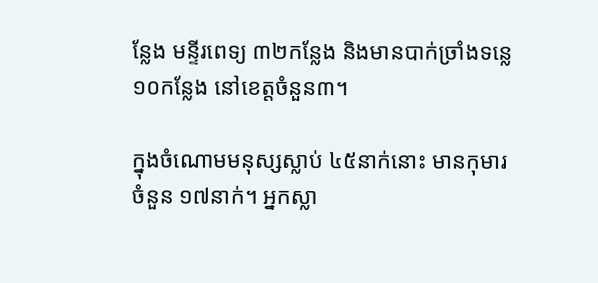ន្លែង មន្ទីរពេទ្យ ៣២កន្លែង និងមានបាក់ច្រាំងទន្លេ ១០កន្លែង នៅខេត្តចំនួន៣។

ក្នុងចំណោមមនុស្សស្លាប់ ៤៥នាក់នោះ មានកុមារចំនួន ១៧នាក់។ អ្នកស្លា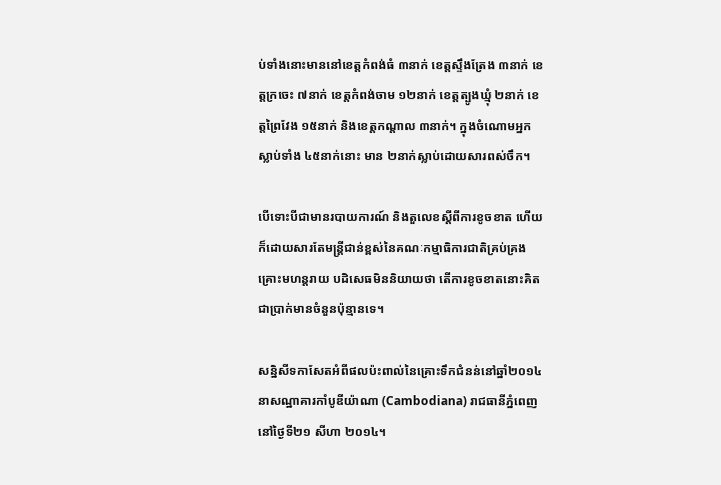ប់ទាំងនោះមាននៅខេត្តកំពង់ធំ ៣នាក់ ខេត្តស្ទឹងត្រែង ៣នាក់ ខេត្តក្រចេះ ៧នាក់ ខេត្តកំពង់ចាម ១២នាក់ ខេត្តត្បូងឃ្មុំ ២នាក់ ខេត្តព្រៃវែង ១៥នាក់ និងខេត្តកណ្តាល ៣នាក់។ ក្នុងចំណោមអ្នកស្លាប់ទាំង ៤៥នាក់នោះ មាន ២នាក់ស្លាប់ដោយសារពស់ចឹក។

បើទោះបីជាមានរបាយការណ៍ និងតួលេខស្ដីពីការខូចខាត ហើយក៏ដោយសារតែមន្ត្រីជាន់ខ្ពស់នៃគណៈកម្មាធិការជាតិគ្រប់គ្រងគ្រោះមហន្តរាយ បដិសេធមិននិយាយថា តើការខូចខាតនោះគិតជាប្រាក់មានចំនួនប៉ុន្មានទេ។

សន្និសីទកាសែតអំពីផលប៉ះពាល់នៃគ្រោះទឹកជំនន់នៅឆ្នាំ២០១៤ នាសណ្ឋាគារកាំបូឌីយ៉ាណា (Cambodiana) រាជធានីភ្នំពេញ នៅថ្ងៃទី២១ សីហា ២០១៤។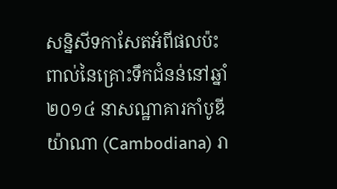សន្និសីទកាសែតអំពីផលប៉ះពាល់នៃគ្រោះទឹកជំនន់នៅឆ្នាំ២០១៤ នាសណ្ឋាគារកាំបូឌីយ៉ាណា (Cambodiana) រា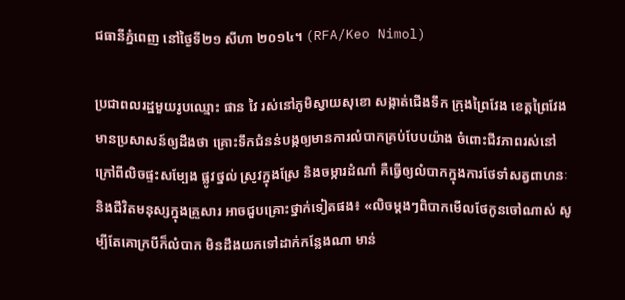ជធានីភ្នំពេញ នៅថ្ងៃទី២១ សីហា ២០១៤។ (RFA/Keo Nimol)

ប្រជាពលរដ្ឋមួយរូបឈ្មោះ ផាន វៃ រស់នៅភូមិស្វាយសុខោ សង្កាត់ជើងទឹក ក្រុងព្រៃវែង ខេត្តព្រៃវែង មានប្រសាសន៍ឲ្យដឹងថា គ្រោះទឹកជំនន់បង្កឲ្យមានការលំបាកគ្រប់បែបយ៉ាង ចំពោះជីវភាពរស់នៅ ក្រៅពីលិចផ្ទះសម្បែង ផ្លូវថ្នល់ ស្រូវក្នុងស្រែ និងចម្ការដំណាំ គឺធ្វើឲ្យលំបាកក្នុងការថែទាំសត្វពាហនៈ និងជីវិតមនុស្សក្នុងគ្រួសារ អាចជួបគ្រោះថ្នាក់ទៀតផង៖ «លិចម្តងៗពិបាកមើលថែកូនចៅណាស់ សូម្បីតែគោក្របីក៏លំបាក មិនដឹងយកទៅដាក់កន្លែងណា មាន់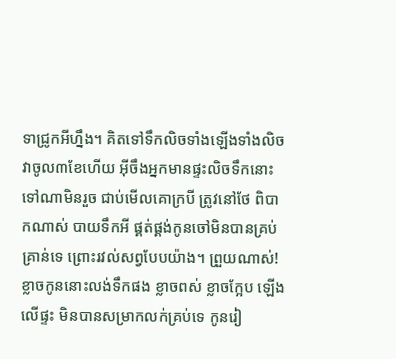ទាជ្រូកអីហ្នឹង។ គិតទៅទឹកលិចទាំងឡើងទាំងលិច វាចូល៣ខែហើយ អ៊ីចឹងអ្នកមានផ្ទះលិចទឹកនោះ ទៅណាមិនរួច ជាប់មើលគោក្របី ត្រូវនៅថែ ពិបាកណាស់ បាយទឹកអី ផ្គត់ផ្គង់កូនចៅមិនបានគ្រប់គ្រាន់ទេ ព្រោះរវល់សព្វបែបយ៉ាង។ ព្រួយណាស់! ខ្លាចកូននោះលង់ទឹកផង ខ្លាចពស់ ខ្លាចក្អែប ឡើងលើផ្ទះ មិនបានសម្រាកលក់គ្រប់ទេ កូនរៀ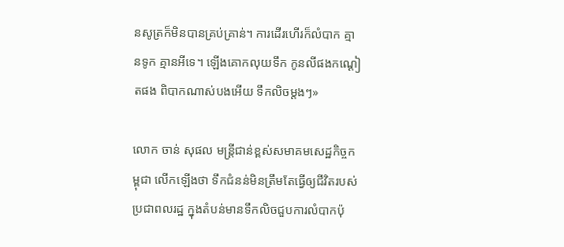នសូត្រក៏មិនបានគ្រប់គ្រាន់។ ការដើរហើរក៏លំបាក គ្មានទូក គ្មានអីទេ។ ឡើងគោកលុយទឹក កូនលីផងកណ្ដៀតផង ពិបាកណាស់បងអើយ ទឹកលិចម្តងៗ»

លោក ចាន់ សុផល មន្ត្រីជាន់ខ្ពស់សមាគមសេដ្ឋកិច្ចកម្ពុជា លើកឡើងថា ទឹកជំនន់មិនត្រឹមតែធ្វើឲ្យជីវិតរបស់ប្រជាពលរដ្ឋ ក្នុងតំបន់មានទឹកលិចជួបការលំបាកប៉ុ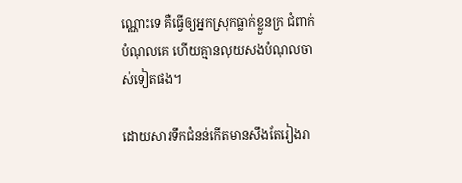ណ្ណោះទេ គឺធ្វើឲ្យអ្នកស្រុកធ្លាក់ខ្លួនក្រ ជំពាក់បំណុលគេ ហើយគ្មានលុយសងបំណុលចាស់ទៀតផង។

ដោយសារទឹកជំនន់កើតមានសឹងតែរៀងរា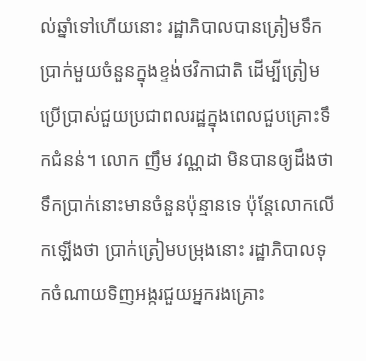ល់ឆ្នាំទៅហើយនោះ រដ្ឋាភិបាលបានត្រៀមទឹកប្រាក់មួយចំនួនក្នុងខ្ទង់ថវិកាជាតិ ដើម្បីត្រៀមប្រើប្រាស់ជួយប្រជាពលរដ្ឋក្នុងពេលជួបគ្រោះទឹកជំនន់។ លោក ញឹម វណ្ណដា មិនបានឲ្យដឹងថា ទឹកប្រាក់នោះមានចំនួនប៉ុន្មានទេ ប៉ុន្តែលោកលើកឡើងថា ប្រាក់ត្រៀមបម្រុងនោះ រដ្ឋាភិបាលទុកចំណាយទិញអង្ករជួយអ្នករងគ្រោះ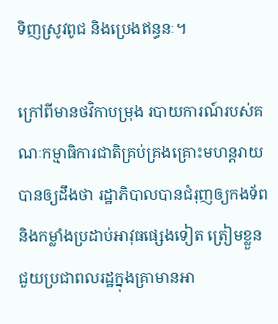ទិញស្រូវពូជ និងប្រេងឥន្ធនៈ។

ក្រៅពីមានថវិកាបម្រុង របាយការណ៍របស់គណៈកម្មាធិការជាតិគ្រប់គ្រងគ្រោះមហន្តរាយ បានឲ្យដឹងថា រដ្ឋាភិបាលបានជំរុញឲ្យកងទ័ព និងកម្លាំងប្រដាប់អាវុធផ្សេងទៀត ត្រៀមខ្លួនជួយប្រជាពលរដ្ឋក្នុងគ្រាមានអា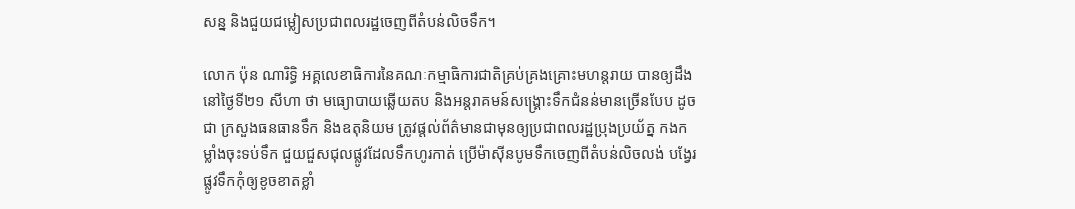សន្ន និងជួយជម្លៀសប្រជាពលរដ្ឋចេញពីតំបន់លិចទឹក។

លោក ប៉ុន ណារិទ្ធិ អគ្គលេខាធិការនៃគណៈកម្មាធិការជាតិគ្រប់គ្រងគ្រោះមហន្តរាយ បានឲ្យដឹងនៅថ្ងៃទី២១ សីហា ថា មធ្យោបាយឆ្លើយតប និងអន្តរាគមន៍សង្គ្រោះទឹកជំនន់មានច្រើនបែប ដូចជា ក្រសួងធនធានទឹក និងឧតុនិយម ត្រូវផ្តល់ព័ត៌មានជាមុនឲ្យប្រជាពលរដ្ឋប្រុងប្រយ័ត្ន កងកម្លាំងចុះទប់ទឹក ជួយជួសជុលផ្លូវដែលទឹកហូរកាត់ ប្រើម៉ាស៊ីនបូមទឹកចេញពីតំបន់លិចលង់ បង្វែរផ្លូវទឹកកុំឲ្យខូចខាតខ្លាំ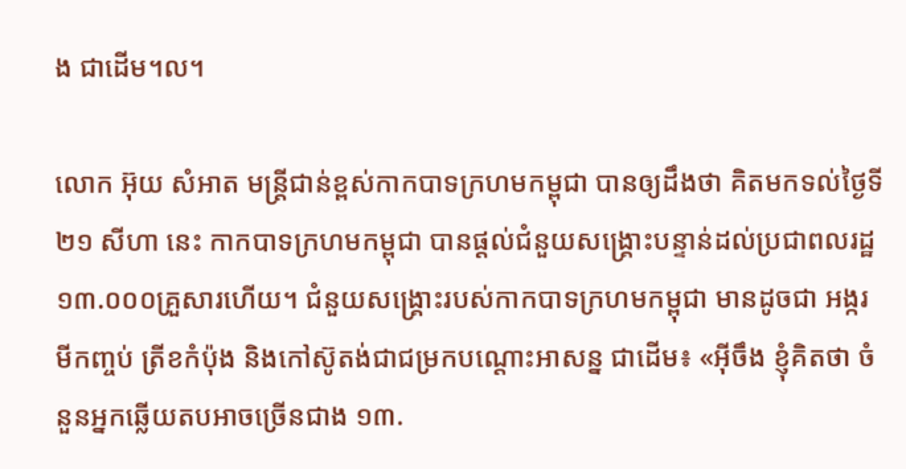ង ជាដើម។ល។

លោក អ៊ុយ សំអាត មន្ត្រីជាន់ខ្ពស់កាកបាទក្រហមកម្ពុជា បានឲ្យដឹងថា គិតមកទល់ថ្ងៃទី២១ សីហា នេះ កាកបាទក្រហមកម្ពុជា បានផ្តល់ជំនួយសង្គ្រោះបន្ទាន់ដល់ប្រជាពលរដ្ឋ ១៣.០០០គ្រួសារហើយ។ ជំនួយសង្គ្រោះរបស់កាកបាទក្រហមកម្ពុជា មានដូចជា អង្ករ មីកញ្ចប់ ត្រីខកំប៉ុង និងកៅស៊ូតង់ជាជម្រកបណ្ដោះអាសន្ន ជាដើម៖ «អ៊ីចឹង ខ្ញុំគិតថា ចំនួនអ្នកឆ្លើយតបអាចច្រើនជាង ១៣.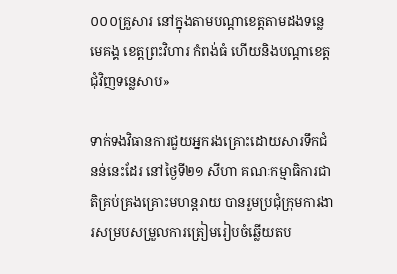០០០គ្រួសារ នៅក្នុងតាមបណ្ដាខេត្តតាមដងទន្លេមេគង្គ ខេត្តព្រះវិហារ កំពង់ធំ ហើយនិងបណ្ដាខេត្តជុំវិញទន្លេសាប»

ទាក់ទងវិធានការជួយអ្នករងគ្រោះដោយសារទឹកជំនន់នេះដែរ នៅថ្ងៃទី២១ សីហា គណៈកម្មាធិការជាតិគ្រប់គ្រងគ្រោះមហន្តរាយ បានរួមប្រជុំក្រុមការងារសម្របសម្រួលការត្រៀមរៀបចំឆ្លើយតប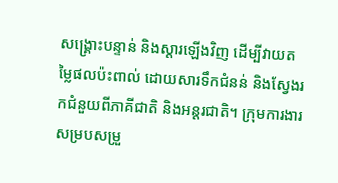សង្គ្រោះបន្ទាន់ និងស្ដារឡើងវិញ ដើម្បីវាយតម្លៃផលប៉ះពាល់ ដោយសារទឹកជំនន់ និងស្វែងរកជំនួយពីភាគីជាតិ និងអន្តរជាតិ។ ក្រុមការងារសម្របសម្រួ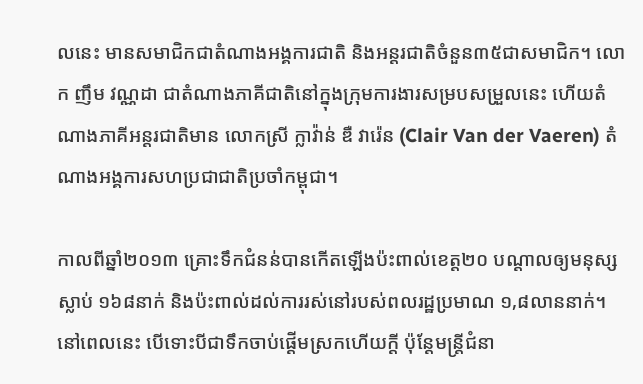លនេះ មានសមាជិកជាតំណាងអង្គការជាតិ និងអន្តរជាតិចំនួន៣៥ជាសមាជិក។ លោក ញឹម វណ្ណដា ជាតំណាងភាគីជាតិនៅក្នុងក្រុមការងារសម្របសម្រួលនេះ ហើយតំណាងភាគីអន្តរជាតិមាន លោកស្រី ក្លាវ៉ាន់ ឌឺ វារ៉េន (Clair Van der Vaeren) តំណាងអង្គការសហប្រជាជាតិប្រចាំកម្ពុជា។

កាលពីឆ្នាំ២០១៣ គ្រោះទឹកជំនន់បានកើតឡើងប៉ះពាល់ខេត្ត២០ បណ្ដាលឲ្យមនុស្សស្លាប់ ១៦៨នាក់ និងប៉ះពាល់ដល់ការរស់នៅរបស់ពលរដ្ឋប្រមាណ ១,៨លាននាក់។ នៅពេលនេះ បើទោះបីជាទឹកចាប់ផ្ដើមស្រកហើយក្តី ប៉ុន្តែមន្ត្រីជំនា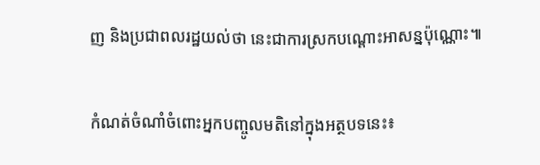ញ និងប្រជាពលរដ្ឋយល់ថា នេះជាការស្រកបណ្ដោះអាសន្នប៉ុណ្ណោះ៕

កំណត់ចំណាំចំពោះអ្នកបញ្ចូលមតិនៅក្នុងអត្ថបទនេះ៖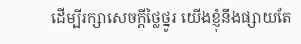ដើម្បីរក្សាសេចក្ដីថ្លៃថ្នូរ យើងខ្ញុំនឹងផ្សាយតែ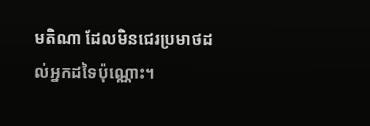មតិណា ដែលមិនជេរប្រមាថដល់អ្នកដទៃប៉ុណ្ណោះ។